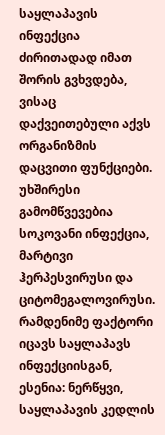საყლაპავის ინფექცია ძირითადად იმათ შორის გვხვდება, ვისაც დაქვეითებული აქვს ორგანიზმის დაცვითი ფუნქციები. უხშირესი გამომწვევებია სოკოვანი ინფექცია, მარტივი ჰერპესვირუსი და ციტომეგალოვირუსი.
რამდენიმე ფაქტორი იცავს საყლაპავს ინფექციისგან, ესენია: ნერწყვი, საყლაპავის კედლის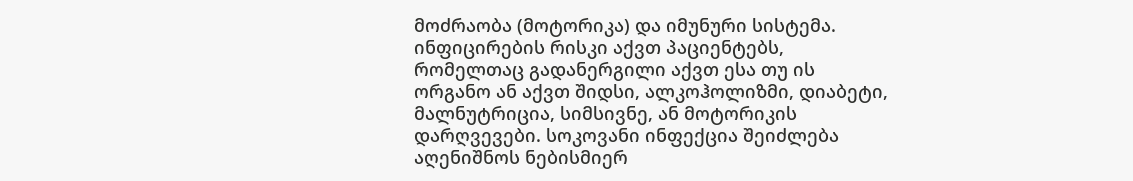მოძრაობა (მოტორიკა) და იმუნური სისტემა. ინფიცირების რისკი აქვთ პაციენტებს, რომელთაც გადანერგილი აქვთ ესა თუ ის ორგანო ან აქვთ შიდსი, ალკოჰოლიზმი, დიაბეტი, მალნუტრიცია, სიმსივნე, ან მოტორიკის დარღვევები. სოკოვანი ინფექცია შეიძლება აღენიშნოს ნებისმიერ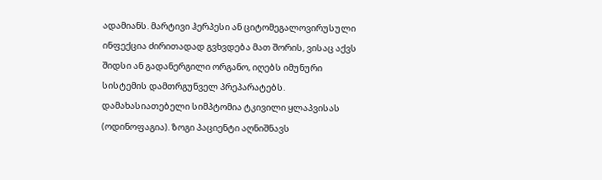ადამიანს. მარტივი ჰერპესი ან ციტომეგალოვირუსული ინფექცია ძირითადად გვხვდება მათ შორის, ვისაც აქვს შიდსი ან გადანერგილი ორგანო, იღებს იმუნური სისტემის დამთრგუნველ პრეპარატებს.
დამახასიათებელი სიმპტომია ტკივილი ყლაპვისას (ოდინოფაგია). ზოგი პაციენტი აღნიშნავს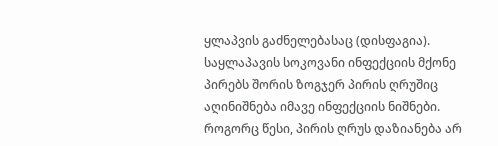ყლაპვის გაძნელებასაც (დისფაგია).
საყლაპავის სოკოვანი ინფექციის მქონე პირებს შორის ზოგჯერ პირის ღრუშიც აღინიშნება იმავე ინფექციის ნიშნები. როგორც წესი, პირის ღრუს დაზიანება არ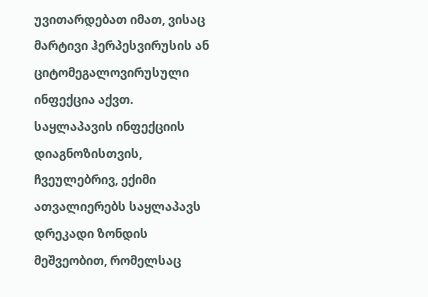უვითარდებათ იმათ, ვისაც მარტივი ჰერპესვირუსის ან ციტომეგალოვირუსული ინფექცია აქვთ. საყლაპავის ინფექციის დიაგნოზისთვის, ჩვეულებრივ, ექიმი ათვალიერებს საყლაპავს დრეკადი ზონდის მეშვეობით, რომელსაც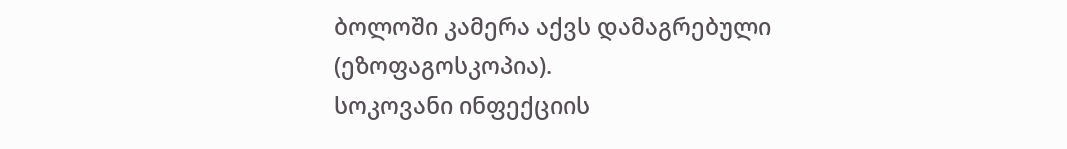ბოლოში კამერა აქვს დამაგრებული (ეზოფაგოსკოპია).
სოკოვანი ინფექციის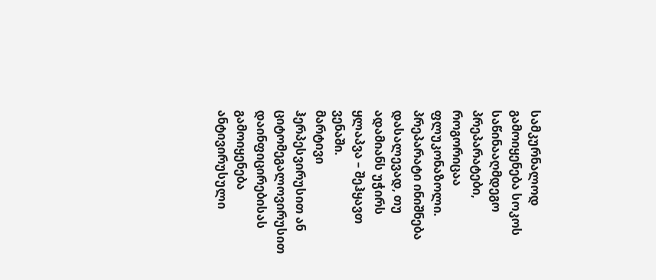სამკურნალოდ გამოიყენება სოკოს საწინააღმდეგო პრეპარატები, როგორიცაა ფლუკონაზოლი. პრეპარატი ინიშნება დასალევად, თუ ადამიანს უჭირს ყლაპვა – შეჰყავთ ვენაში.
მარტივი ჰერპესვირუსით ან ციტომეგალოვირუსით დაინფიცირებისას გამოიყენება ანტივირუსული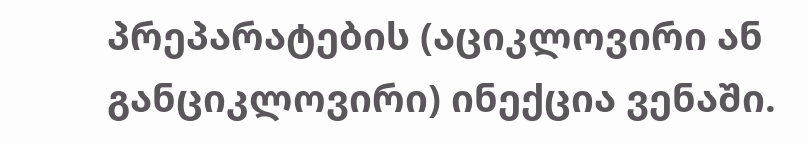პრეპარატების (აციკლოვირი ან განციკლოვირი) ინექცია ვენაში.